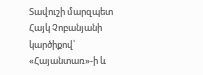Տավուշի մարզպետ Հայկ Չոբանյանի կարծիքով՝ «Հայանտառ»-ի և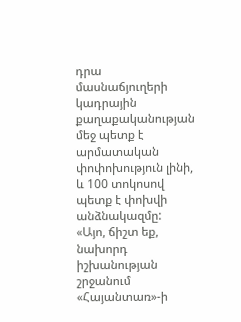դրա մասնաճյուղերի կադրային քաղաքականության մեջ պետք է արմատական փոփոխություն լինի, և 100 տոկոսով պետք է փոխվի անձնակազմը:
«Այո, ճիշտ եք, նախորդ իշխանության շրջանում «Հայանտառ»-ի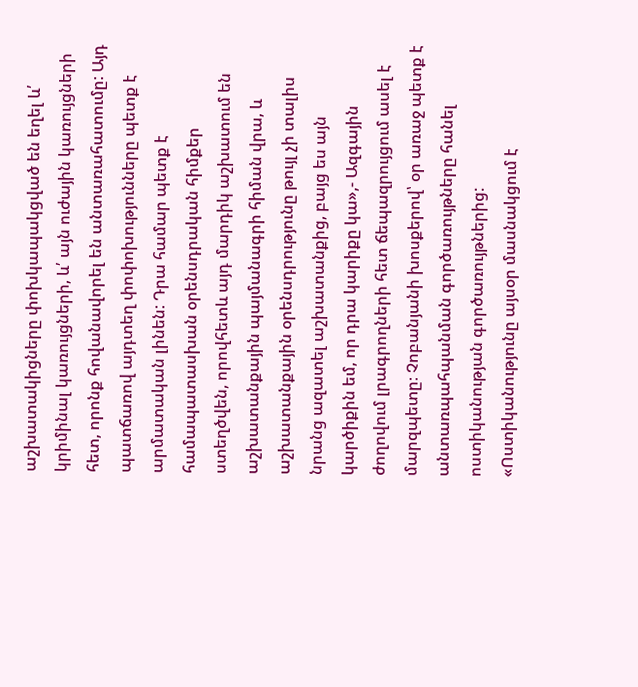աշխատակիցները փոխկապակցված են եղել և՛ կրիմինալ կառույցների, և՛ այն ուժային կառույցների հետ, որոնք հովանավորել են անտառահատումը: Այդ պատճառով այդտեղ փոփոխությունները պետք է արմատական լինեն: Դրա համար պետք է համապատասխան օրենսդրական հիմքեր ստեղծվեն, որովհետև այդ մարդիկ աշխատում են աշխատանքային պայմանագրի հիման վրա, և աշխատանքային օրենսդրությունը թույլ չի տալիս նրանց ազատել աշխատանքից, բայց ես այն կարծիքին եմ, որ դրա կարիքը կա»,- Ազգային ժողովում լրագրողների հետ ճեպազրույցում ասել է մարզպետը։ Չոբանյանի խոսքերով՝ օր առաջ պետք է անտառպահպանման գործառույթները հանել ոստիկանության գործառույթներից: «Ոստիկանությունը այսօր մասնակցում է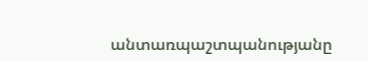անտառպաշտպանությանը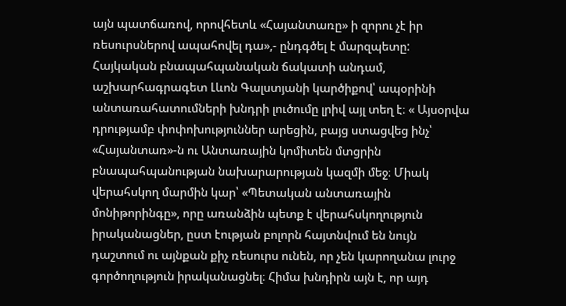այն պատճառով, որովհետև «Հայանտառը» ի զորու չէ իր ռեսուրսներով ապահովել դա»,- ընդգծել է մարզպետը:
Հայկական բնապահպանական ճակատի անդամ, աշխարհագրագետ Լևոն Գալստյանի կարծիքով՝ ապօրինի անտառահատումների խնդրի լուծումը լրիվ այլ տեղ է։ « Այսօրվա դրությամբ փոփոխություններ արեցին, բայց ստացվեց ինչ՝ «Հայանտառ»-ն ու Անտառային կոմիտեն մտցրին բնապահպանության նախարարության կազմի մեջ։ Միակ վերահսկող մարմին կար՝ «Պետական անտառային մոնիթորինգը», որը առանձին պետք է վերահսկողություն իրականացներ, ըստ էության բոլորն հայտնվում են նույն դաշտում ու այնքան քիչ ռեսուրս ունեն, որ չեն կարողանա լուրջ գործողություն իրականացնել։ Հիմա խնդիրն այն է, որ այդ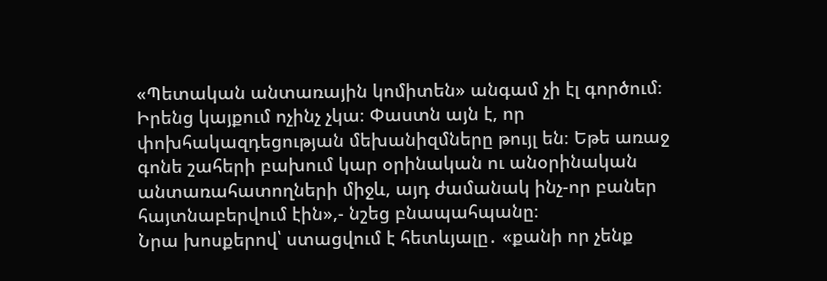«Պետական անտառային կոմիտեն» անգամ չի էլ գործում։ Իրենց կայքում ոչինչ չկա։ Փաստն այն է, որ փոխհակազդեցության մեխանիզմները թույլ են։ Եթե առաջ գոնե շահերի բախում կար օրինական ու անօրինական անտառահատողների միջև, այդ ժամանակ ինչ-որ բաներ հայտնաբերվում էին»,- նշեց բնապահպանը։
Նրա խոսքերով՝ ստացվում է հետևյալը․ «քանի որ չենք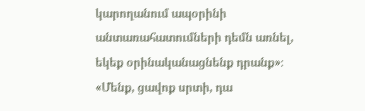կարողանում ապօրինի անտառահատումների դեմն առնել, եկեք օրինականացնենք դրանք»։ «Մենք, ցավոք սրտի, դա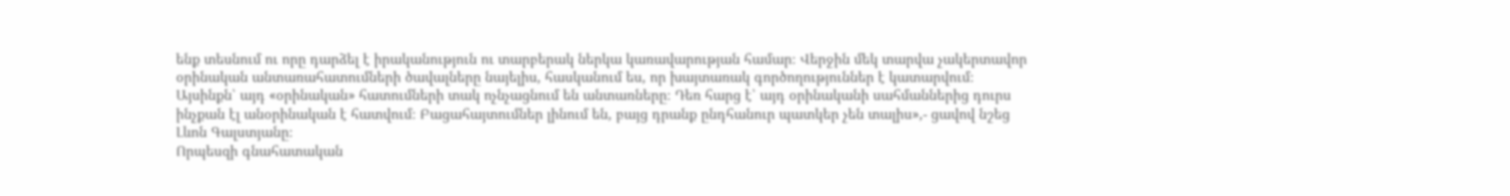ենք տեսնում ու որը դարձել է իրականություն ու տարբերակ ներկա կառավարության համար։ Վերջին մեկ տարվա չակերտավոր օրինական անտառահատումների ծավալները նայելիս, հասկանում ես, որ խայտառակ գործողություններ է կատարվում։ Այսինքն՝ այդ «օրինական» հատումների տակ ոչնչացնում են անտառները։ Դեռ հարց է՝ այդ օրինականի սահմաններից դուրս ինչքան էլ անօրինական է հատվում։ Բացահայտումներ լինում են, բայց դրանք ընդհանուր պատկեր չեն տալիս»,- ցավով նշեց Լևոն Գալստյանը։
Որպեսզի գնահատական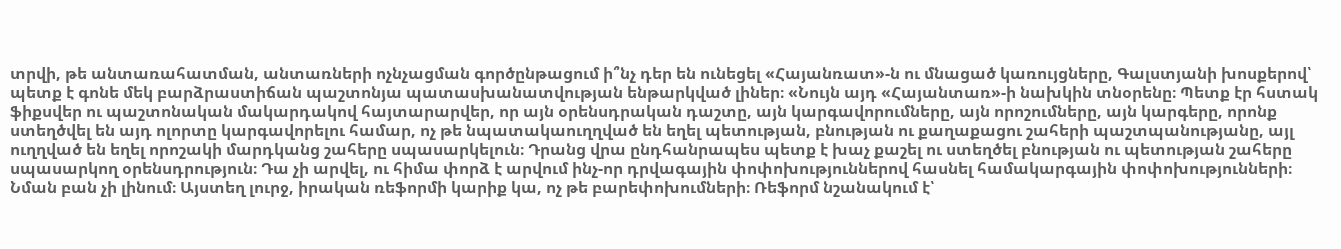տրվի, թե անտառահատման, անտառների ոչնչացման գործընթացում ի՞նչ դեր են ունեցել «Հայանռատ»-ն ու մնացած կառույցները, Գալստյանի խոսքերով՝ պետք է գոնե մեկ բարձրաստիճան պաշտոնյա պատասխանատվության ենթարկված լիներ։ «Նույն այդ «Հայանտառ»-ի նախկին տնօրենը։ Պետք էր հստակ ֆիքսվեր ու պաշտոնական մակարդակով հայտարարվեր, որ այն օրենսդրական դաշտը, այն կարգավորումները, այն որոշումները, այն կարգերը, որոնք ստեղծվել են այդ ոլորտը կարգավորելու համար, ոչ թե նպատակաուղղված են եղել պետության, բնության ու քաղաքացու շահերի պաշտպանությանը, այլ ուղղված են եղել որոշակի մարդկանց շահերը սպասարկելուն։ Դրանց վրա ընդհանրապես պետք է խաչ քաշել ու ստեղծել բնության ու պետության շահերը սպասարկող օրենսդրություն։ Դա չի արվել, ու հիմա փորձ է արվում ինչ-որ դրվագային փոփոխություններով հասնել համակարգային փոփոխությունների։ Նման բան չի լինում։ Այստեղ լուրջ, իրական ռեֆորմի կարիք կա, ոչ թե բարեփոխումների։ Ռեֆորմ նշանակում է՝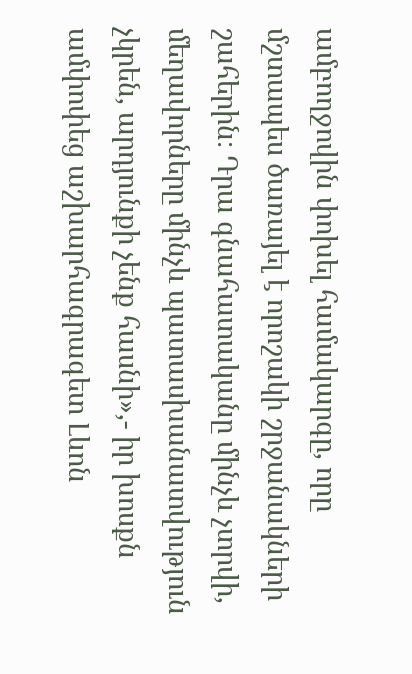ամբողջովին փոխել համակարգը, որը մշտապես ծառայել է որոշակի շրջանակների շահերին։ Դրա գնահատականը մինչև չտրվի, մեղավորները մինչև պատասխանատվություն չկրեն, արդյունքի չենք հասնի»,- իր խոսքն ամփոփեց աշխարհագրագետ Լևոն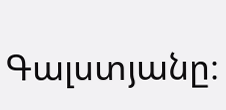Գալստյանը։